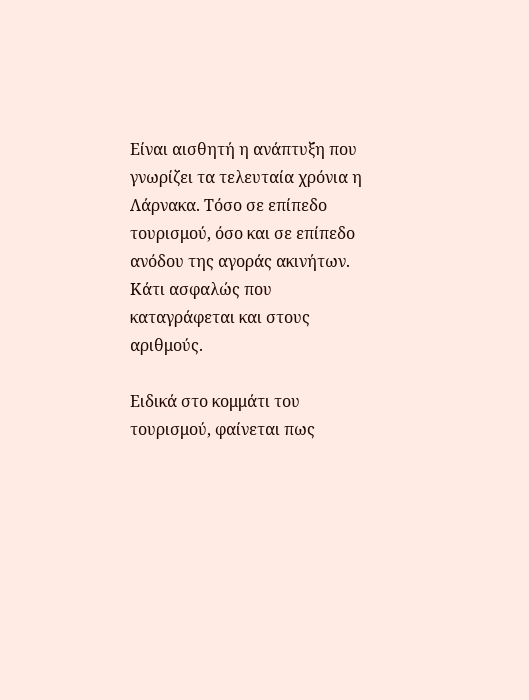Είναι αισθητή η ανάπτυξη που γνωρίζει τα τελευταία χρόνια η Λάρνακα. Τόσο σε επίπεδο τουρισμού, όσο και σε επίπεδο ανόδου της αγοράς ακινήτων. Κάτι ασφαλώς που καταγράφεται και στους αριθμούς.

Ειδικά στο κομμάτι του τουρισμού, φαίνεται πως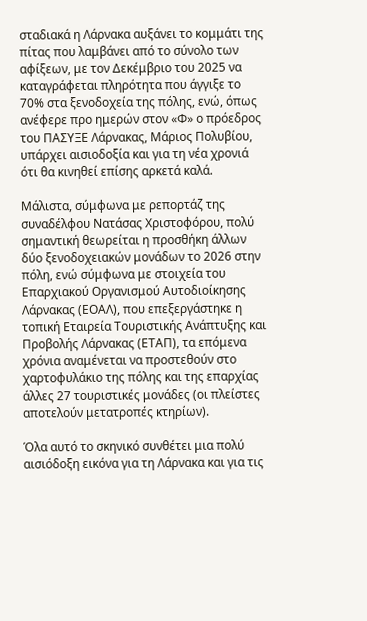σταδιακά η Λάρνακα αυξάνει το κομμάτι της πίτας που λαμβάνει από το σύνολο των αφίξεων, με τον Δεκέμβριο του 2025 να καταγράφεται πληρότητα που άγγιξε το 70% στα ξενοδοχεία της πόλης, ενώ, όπως ανέφερε προ ημερών στον «Φ» ο πρόεδρος του ΠΑΣΥΞΕ Λάρνακας, Μάριος Πολυβίου, υπάρχει αισιοδοξία και για τη νέα χρονιά ότι θα κινηθεί επίσης αρκετά καλά.

Μάλιστα, σύμφωνα με ρεπορτάζ της συναδέλφου Νατάσας Χριστοφόρου, πολύ σημαντική θεωρείται η προσθήκη άλλων δύο ξενοδοχειακών μονάδων το 2026 στην πόλη, ενώ σύμφωνα με στοιχεία του Επαρχιακού Οργανισμού Αυτοδιοίκησης Λάρνακας (ΕΟΑΛ), που επεξεργάστηκε η τοπική Εταιρεία Τουριστικής Ανάπτυξης και Προβολής Λάρνακας (ΕΤΑΠ), τα επόμενα χρόνια αναμένεται να προστεθούν στο χαρτοφυλάκιο της πόλης και της επαρχίας άλλες 27 τουριστικές μονάδες (οι πλείστες αποτελούν μετατροπές κτηρίων).

Όλα αυτό το σκηνικό συνθέτει μια πολύ αισιόδοξη εικόνα για τη Λάρνακα και για τις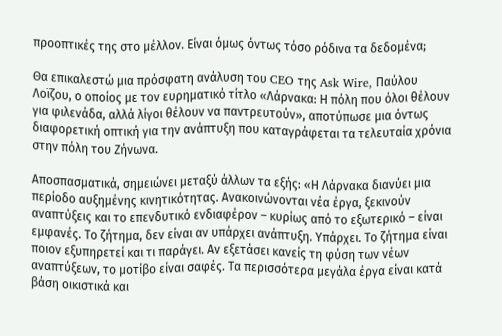προοπτικές της στο μέλλον. Είναι όμως όντως τόσο ρόδινα τα δεδομένα;

Θα επικαλεστώ μια πρόσφατη ανάλυση του CEO της Ask Wire, Παύλου Λοϊζου, ο οποίος με τον ευρηματικό τίτλο «Λάρνακα: Η πόλη που όλοι θέλουν για φιλενάδα, αλλά λίγοι θέλουν να παντρευτούν», αποτύπωσε μια όντως διαφορετική οπτική για την ανάπτυξη που καταγράφεται τα τελευταία χρόνια στην πόλη του Ζήνωνα.

Αποσπασματικά, σημειώνει μεταξύ άλλων τα εξής: «Η Λάρνακα διανύει μια περίοδο αυξημένης κινητικότητας. Ανακοινώνονται νέα έργα, ξεκινούν αναπτύξεις και το επενδυτικό ενδιαφέρον – κυρίως από το εξωτερικό – είναι εμφανές. Το ζήτημα, δεν είναι αν υπάρχει ανάπτυξη. Υπάρχει. Το ζήτημα είναι ποιον εξυπηρετεί και τι παράγει. Αν εξετάσει κανείς τη φύση των νέων αναπτύξεων, το μοτίβο είναι σαφές. Τα περισσότερα μεγάλα έργα είναι κατά βάση οικιστικά και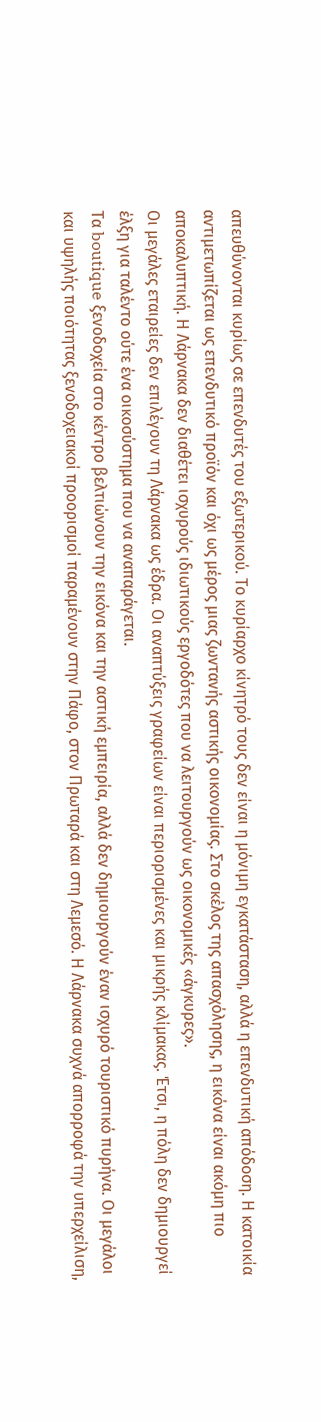απευθύνονται κυρίως σε επενδυτές του εξωτερικού. Το κυρίαρχο κίνητρό τους δεν είναι η μόνιμη εγκατάσταση, αλλά η επενδυτική απόδοση. Η κατοικία αντιμετωπίζεται ως επενδυτικό προϊόν και όχι ως μέρος μιας ζωντανής αστικής οικονομίας. Στο σκέλος της απασχόλησης, η εικόνα είναι ακόμη πιο αποκαλυπτική. Η Λάρνακα δεν διαθέτει ισχυρούς ιδιωτικούς εργοδότες που να λειτουργούν ως οικονομικές «άγκυρες».
Οι μεγάλες εταιρείες δεν επιλέγουν τη Λάρνακα ως έδρα. Οι αναπτύξεις γραφείων είναι περιορισμένες και μικρής κλίμακας. Έτσι, η πόλη δεν δημιουργεί έλξη για ταλέντο ούτε ένα οικοσύστημα που να αναπαράγεται.
Τα boutique ξενοδοχεία στο κέντρο βελτιώνουν την εικόνα και την αστική εμπειρία, αλλά δεν δημιουργούν έναν ισχυρό τουριστικό πυρήνα. Οι μεγάλοι και υψηλής ποιότητας ξενοδοχειακοί προορισμοί παραμένουν στην Πάφο, στον Πρωταρά και στη Λεμεσό. Η Λάρνακα συχνά απορροφά την υπερχείλιση,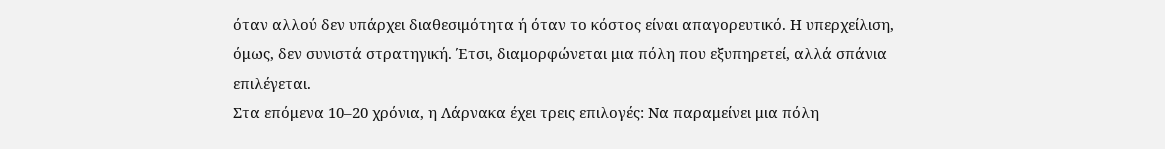όταν αλλού δεν υπάρχει διαθεσιμότητα ή όταν το κόστος είναι απαγορευτικό. Η υπερχείλιση, όμως, δεν συνιστά στρατηγική. Έτσι, διαμορφώνεται μια πόλη που εξυπηρετεί, αλλά σπάνια επιλέγεται.
Στα επόμενα 10–20 χρόνια, η Λάρνακα έχει τρεις επιλογές: Να παραμείνει μια πόλη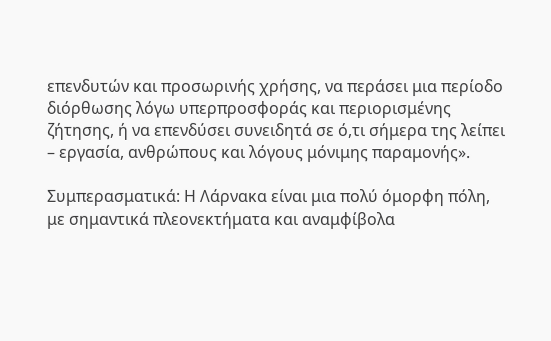επενδυτών και προσωρινής χρήσης, να περάσει μια περίοδο διόρθωσης λόγω υπερπροσφοράς και περιορισμένης ζήτησης, ή να επενδύσει συνειδητά σε ό,τι σήμερα της λείπει – εργασία, ανθρώπους και λόγους μόνιμης παραμονής».

Συμπερασματικά: Η Λάρνακα είναι μια πολύ όμορφη πόλη, με σημαντικά πλεονεκτήματα και αναμφίβολα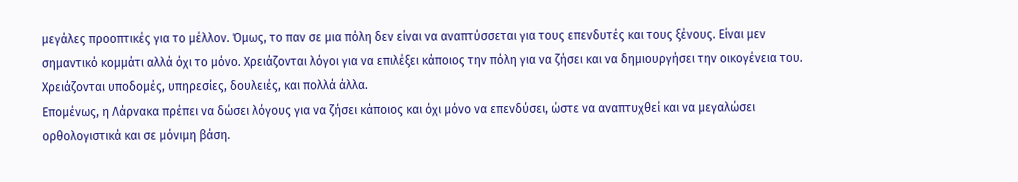μεγάλες προοπτικές για το μέλλον. Όμως, το παν σε μια πόλη δεν είναι να αναπτύσσεται για τους επενδυτές και τους ξένους. Είναι μεν σημαντικό κομμάτι αλλά όχι το μόνο. Χρειάζονται λόγοι για να επιλέξει κάποιος την πόλη για να ζήσει και να δημιουργήσει την οικογένεια του. Χρειάζονται υποδομές, υπηρεσίες, δουλειές, και πολλά άλλα.
Επομένως, η Λάρνακα πρέπει να δώσει λόγους για να ζήσει κάποιος και όχι μόνο να επενδύσει, ώστε να αναπτυχθεί και να μεγαλώσει ορθολογιστικά και σε μόνιμη βάση.